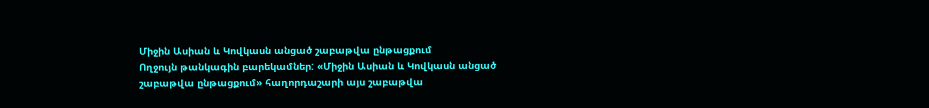Միջին Ասիան և Կովկասն անցած շաբաթվա ընթացքում
Ողջույն թանկագին բարեկամներ: «Միջին Ասիան և Կովկասն անցած շաբաթվա ընթացքում» հաղորդաշարի այս շաբաթվա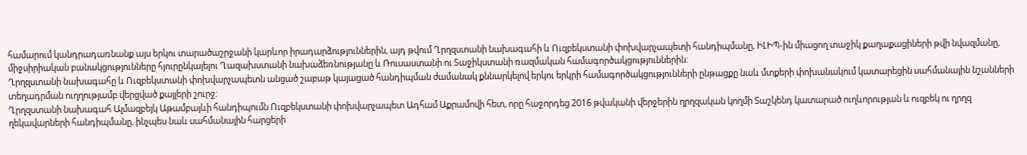համարում կանդրադառնանք այս երկու տարածաշրջանի կարևոր իրադարձություններին, այդ թվում Ղրղզստանի նախագահի և Ուզբեկստանի փոխվարչապետի հանդիպմանը, ԻԼԻՊ-ին միացող տաջիկ քաղաքացիների թվի նվազմանը, միջսիրիական բանակցությունները հյուրընկալելու Ղազախստանի նախաձեռնությանը և Ռուսաստանի ու Տաջիկստանի ռազմական համագործակցություններին:
Ղրղզստանի նախագահը և Ուզբեկստանի փոխվարչապետն անցած շաբաթ կայացած հանդիպման ժամանակ քննարկելով երկու երկրի համագործակցությունների ընթացքը նաև մտքերի փոխանակում կատարեցին սահմանային նշանների տեղադրման ուղղությամբ վերցված քայլերի շուրջ:
Ղրղզստանի նախագահ Ալմազբեյկ Աթամբայևի հանդիպումն Ուզբեկստանի փոխվարչապետ Ադհամ Աքրամովի հետ, որը հաջորդեց 2016 թվականի վերջերին ղրղզական կողմի Տաշկենդ կատարած ուղևորության և ուզբեկ ու ղրղզ ղեկավարների հանդիպմանը, ինչպես նաև սահմանային հարցերի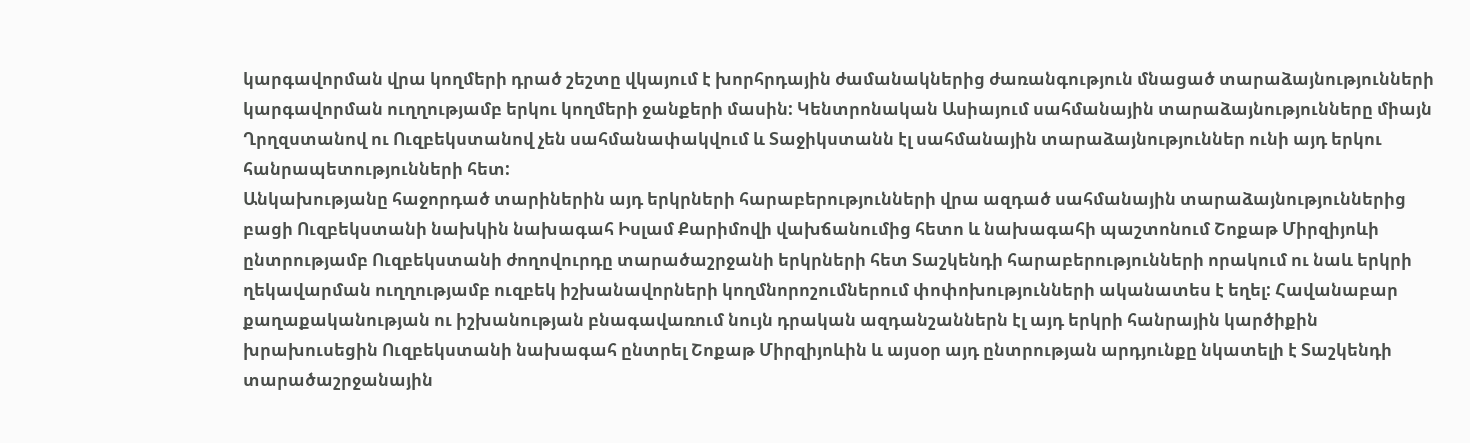կարգավորման վրա կողմերի դրած շեշտը վկայում է խորհրդային ժամանակներից ժառանգություն մնացած տարաձայնությունների կարգավորման ուղղությամբ երկու կողմերի ջանքերի մասին: Կենտրոնական Ասիայում սահմանային տարաձայնությունները միայն Ղրղզստանով ու Ուզբեկստանով չեն սահմանափակվում և Տաջիկստանն էլ սահմանային տարաձայնություններ ունի այդ երկու հանրապետությունների հետ:
Անկախությանը հաջորդած տարիներին այդ երկրների հարաբերությունների վրա ազդած սահմանային տարաձայնություններից բացի Ուզբեկստանի նախկին նախագահ Իսլամ Քարիմովի վախճանումից հետո և նախագահի պաշտոնում Շոքաթ Միրզիյոևի ընտրությամբ Ուզբեկստանի ժողովուրդը տարածաշրջանի երկրների հետ Տաշկենդի հարաբերությունների որակում ու նաև երկրի ղեկավարման ուղղությամբ ուզբեկ իշխանավորների կողմնորոշումներում փոփոխությունների ականատես է եղել: Հավանաբար քաղաքականության ու իշխանության բնագավառում նույն դրական ազդանշաններն էլ այդ երկրի հանրային կարծիքին խրախուսեցին Ուզբեկստանի նախագահ ընտրել Շոքաթ Միրզիյոևին և այսօր այդ ընտրության արդյունքը նկատելի է Տաշկենդի տարածաշրջանային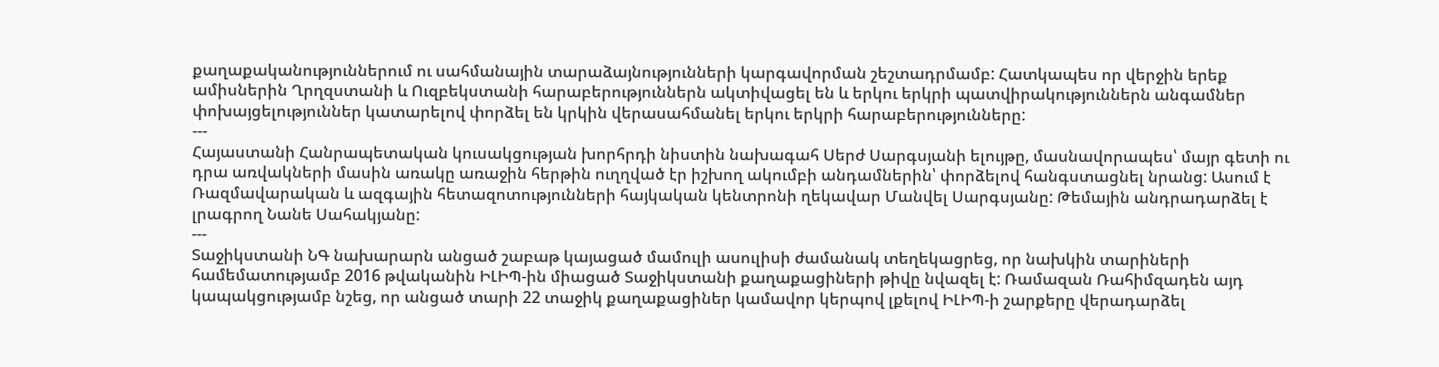քաղաքականություններում ու սահմանային տարաձայնությունների կարգավորման շեշտադրմամբ: Հատկապես որ վերջին երեք ամիսներին Ղրղզստանի և Ուզբեկստանի հարաբերություններն ակտիվացել են և երկու երկրի պատվիրակություններն անգամներ փոխայցելություններ կատարելով փորձել են կրկին վերասահմանել երկու երկրի հարաբերությունները:
---
Հայաստանի Հանրապետական կուսակցության խորհրդի նիստին նախագահ Սերժ Սարգսյանի ելույթը, մասնավորապես՝ մայր գետի ու դրա առվակների մասին առակը առաջին հերթին ուղղված էր իշխող ակումբի անդամներին՝ փորձելով հանգստացնել նրանց: Ասում է Ռազմավարական և ազգային հետազոտությունների հայկական կենտրոնի ղեկավար Մանվել Սարգսյանը: Թեմային անդրադարձել է լրագրող Նանե Սահակյանը:
---
Տաջիկստանի ՆԳ նախարարն անցած շաբաթ կայացած մամուլի ասուլիսի ժամանակ տեղեկացրեց, որ նախկին տարիների համեմատությամբ 2016 թվականին ԻԼԻՊ-ին միացած Տաջիկստանի քաղաքացիների թիվը նվազել է: Ռամազան Ռահիմզադեն այդ կապակցությամբ նշեց, որ անցած տարի 22 տաջիկ քաղաքացիներ կամավոր կերպով լքելով ԻԼԻՊ-ի շարքերը վերադարձել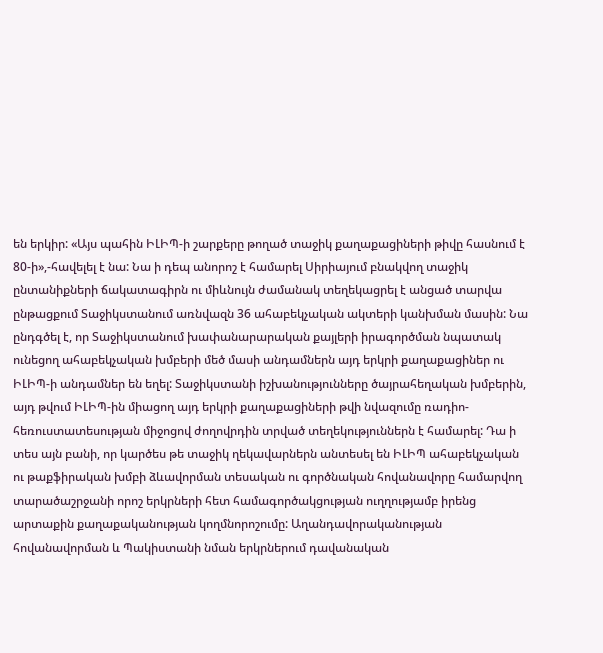են երկիր: «Այս պահին ԻԼԻՊ-ի շարքերը թողած տաջիկ քաղաքացիների թիվը հասնում է 80-ի»,-հավելել է նա: Նա ի դեպ անորոշ է համարել Սիրիայում բնակվող տաջիկ ընտանիքների ճակատագիրն ու միևնույն ժամանակ տեղեկացրել է անցած տարվա ընթացքում Տաջիկստանում առնվազն 36 ահաբեկչական ակտերի կանխման մասին: Նա ընդգծել է, որ Տաջիկստանում խափանարարական քայլերի իրագործման նպատակ ունեցող ահաբեկչական խմբերի մեծ մասի անդամներն այդ երկրի քաղաքացիներ ու ԻԼԻՊ-ի անդամներ են եղել: Տաջիկստանի իշխանությունները ծայրահեղական խմբերին, այդ թվում ԻԼԻՊ-ին միացող այդ երկրի քաղաքացիների թվի նվազումը ռադիո-հեռուստատեսության միջոցով ժողովրդին տրված տեղեկություններն է համարել: Դա ի տես այն բանի, որ կարծես թե տաջիկ ղեկավարներն անտեսել են ԻԼԻՊ ահաբեկչական ու թաքֆիրական խմբի ձևավորման տեսական ու գործնական հովանավորը համարվող տարածաշրջանի որոշ երկրների հետ համագործակցության ուղղությամբ իրենց արտաքին քաղաքականության կողմնորոշումը: Աղանդավորականության հովանավորման և Պակիստանի նման երկրներում դավանական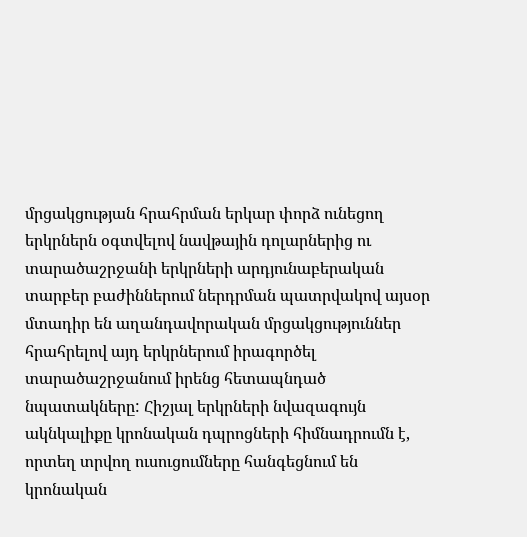մրցակցության հրահրման երկար փորձ ունեցող երկրներն օգտվելով նավթային դոլարներից ու տարածաշրջանի երկրների արդյունաբերական տարբեր բաժիններում ներդրման պատրվակով այսօր մտադիր են աղանդավորական մրցակցություններ հրահրելով այդ երկրներում իրագործել տարածաշրջանում իրենց հետապնդած նպատակները: Հիշյալ երկրների նվազագույն ակնկալիքը կրոնական դպրոցների հիմնադրումն է, որտեղ տրվող ուսուցումները հանգեցնում են կրոնական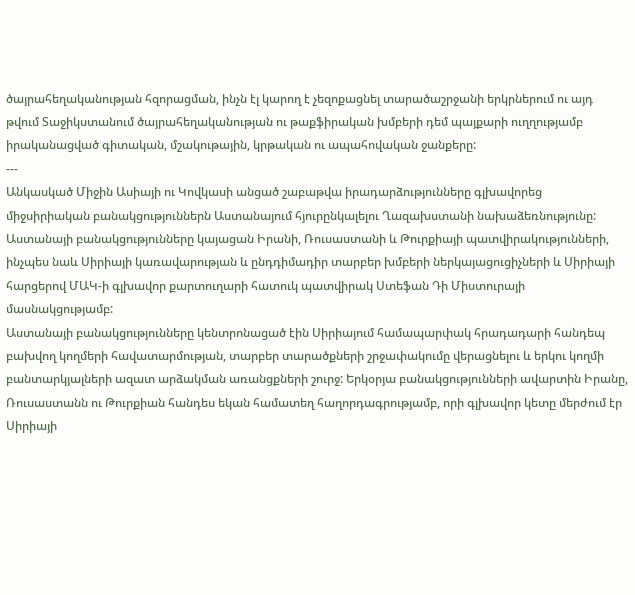ծայրահեղականության հզորացման, ինչն էլ կարող է չեզոքացնել տարածաշրջանի երկրներում ու այդ թվում Տաջիկստանում ծայրահեղականության ու թաքֆիրական խմբերի դեմ պայքարի ուղղությամբ իրականացված գիտական, մշակութային, կրթական ու ապահովական ջանքերը:
---
Անկասկած Միջին Ասիայի ու Կովկասի անցած շաբաթվա իրադարձությունները գլխավորեց միջսիրիական բանակցություններն Աստանայում հյուրընկալելու Ղազախստանի նախաձեռնությունը:
Աստանայի բանակցությունները կայացան Իրանի, Ռուսաստանի և Թուրքիայի պատվիրակությունների, ինչպես նաև Սիրիայի կառավարության և ընդդիմադիր տարբեր խմբերի ներկայացուցիչների և Սիրիայի հարցերով ՄԱԿ-ի գլխավոր քարտուղարի հատուկ պատվիրակ Ստեֆան Դի Միստուրայի մասնակցությամբ:
Աստանայի բանակցությունները կենտրոնացած էին Սիրիայում համապարփակ հրադադարի հանդեպ բախվող կողմերի հավատարմության, տարբեր տարածքների շրջափակումը վերացնելու և երկու կողմի բանտարկյալների ազատ արձակման առանցքների շուրջ: Երկօրյա բանակցությունների ավարտին Իրանը, Ռուսաստանն ու Թուրքիան հանդես եկան համատեղ հաղորդագրությամբ, որի գլխավոր կետը մերժում էր Սիրիայի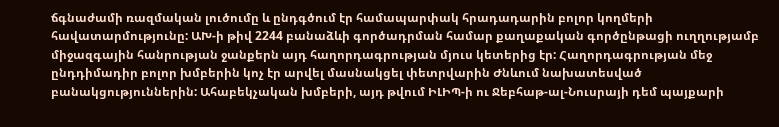ճգնաժամի ռազմական լուծումը և ընդգծում էր համապարփակ հրադադարին բոլոր կողմերի հավատարմությունը: ԱԽ-ի թիվ 2244 բանաձևի գործադրման համար քաղաքական գործընթացի ուղղությամբ միջազգային հանրության ջանքերն այդ հաղորդագրության մյուս կետերից էր: Հաղորդագրության մեջ ընդդիմադիր բոլոր խմբերին կոչ էր արվել մասնակցել փետրվարին Ժնևում նախատեսված բանակցություններին: Ահաբեկչական խմբերի, այդ թվում ԻԼԻՊ-ի ու Ջեբհաթ-ալ-Նուսրայի դեմ պայքարի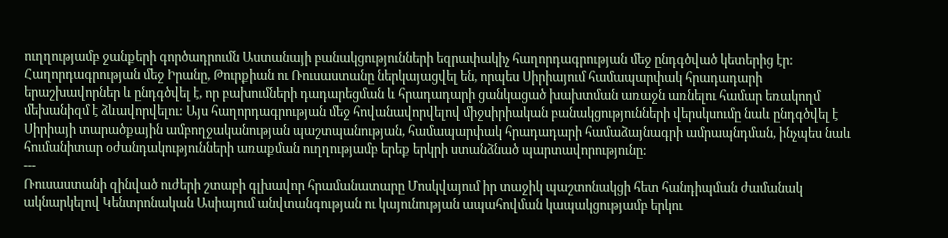ուղղությամբ ջանքերի գործադրումն Աստանայի բանակցությունների եզրափակիչ հաղորդագրության մեջ ընդգծված կետերից էր:
Հաղորդագրության մեջ Իրանը, Թուրքիան ու Ռուսաստանը ներկայացվել են, որպես Սիրիայում համապարփակ հրադադարի երաշխավորներ և ընդգծվել է, որ բախումների դադարեցման և հրադադարի ցանկացած խախտման առաջն առնելու համար եռակողմ մեխանիզմ է ձևավորվելու: Այս հաղորդագրության մեջ հովանավորվելով միջսիրիական բանակցությունների վերսկսումը նաև ընդգծվել է Սիրիայի տարածքային ամբողջականության պաշտպանության, համապարփակ հրադադարի համաձայնագրի ամրապնդման, ինչպես նաև հումանիտար օժանդակությունների առաքման ուղղությամբ երեք երկրի ստանձնած պարտավորությունը:
---
Ռուսաստանի զինված ուժերի շտաբի գլխավոր հրամանատարը Մոսկվայում իր տաջիկ պաշտոնակցի հետ հանդիպման ժամանակ ակնարկելով Կենտրոնական Ասիայում անվտանգության ու կայունության ապահովման կապակցությամբ երկու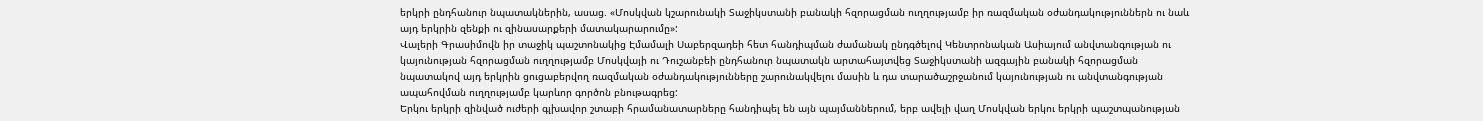երկրի ընդհանուր նպատակներին, ասաց. «Մոսկվան կշարունակի Տաջիկստանի բանակի հզորացման ուղղությամբ իր ռազմական օժանդակություններն ու նաև այդ երկրին զենքի ու զինասարքերի մատակարարումը»:
Վալերի Գրասիմովն իր տաջիկ պաշտոնակից Էմամալի Սաբերզադեի հետ հանդիպման ժամանակ ընդգծելով Կենտրոնական Ասիայում անվտանգության ու կայունության հզորացման ուղղությամբ Մոսկվայի ու Դուշանբեի ընդհանուր նպատակն արտահայտվեց Տաջիկստանի ազգային բանակի հզորացման նպատակով այդ երկրին ցուցաբերվող ռազմական օժանդակությունները շարունակվելու մասին և դա տարածաշրջանում կայունության ու անվտանգության ապահովման ուղղությամբ կարևոր գործոն բնութագրեց:
Երկու երկրի զինված ուժերի գլխավոր շտաբի հրամանատարները հանդիպել են այն պայմաններում, երբ ավելի վաղ Մոսկվան երկու երկրի պաշտպանության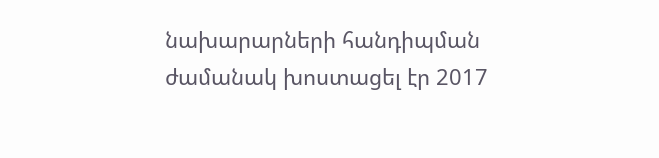նախարարների հանդիպման ժամանակ խոստացել էր 2017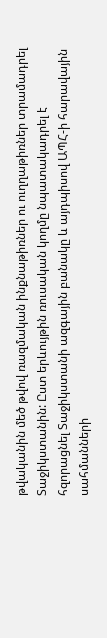թվականին մեծ թվով ռազմական ինքնաթիռներ ու ուղղաթիռներ տրամադրել Տաջիկստանին: Ըստ երևույթին ռուսական կողմը նպատակադրել է հզորացնել Տաջիկստանի ազգային բանակը և այդպիսով ԱՊՀ-ի հարավային սահմանների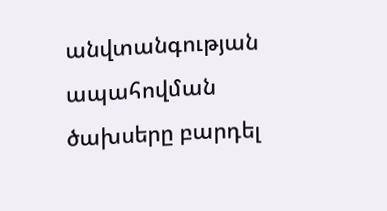անվտանգության ապահովման ծախսերը բարդել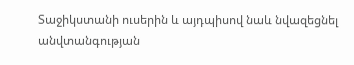Տաջիկստանի ուսերին և այդպիսով նաև նվազեցնել անվտանգության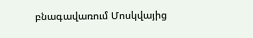բնագավառում Մոսկվայից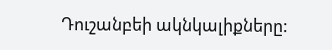Դուշանբեի ակնկալիքները: